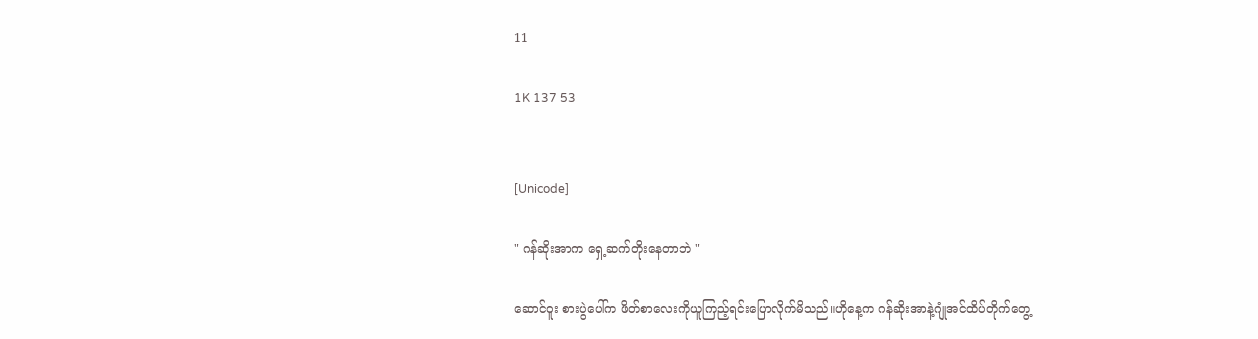11

1K 137 53


[Unicode]

" ဂန်ဆိုးအာက ရှေ့ဆက်တိုးနေတာဘဲ "

ဆောင်ဝူး စားပွဲပေါ်က ဖိတ်စာလေးကိုယူကြည့်ရင်းပြောလိုက်မိသည်။ဟိုနေ့က ဂန်ဆိုးအာနဲ့ဂျုံအင်ထိပ်တိုက်တွေ့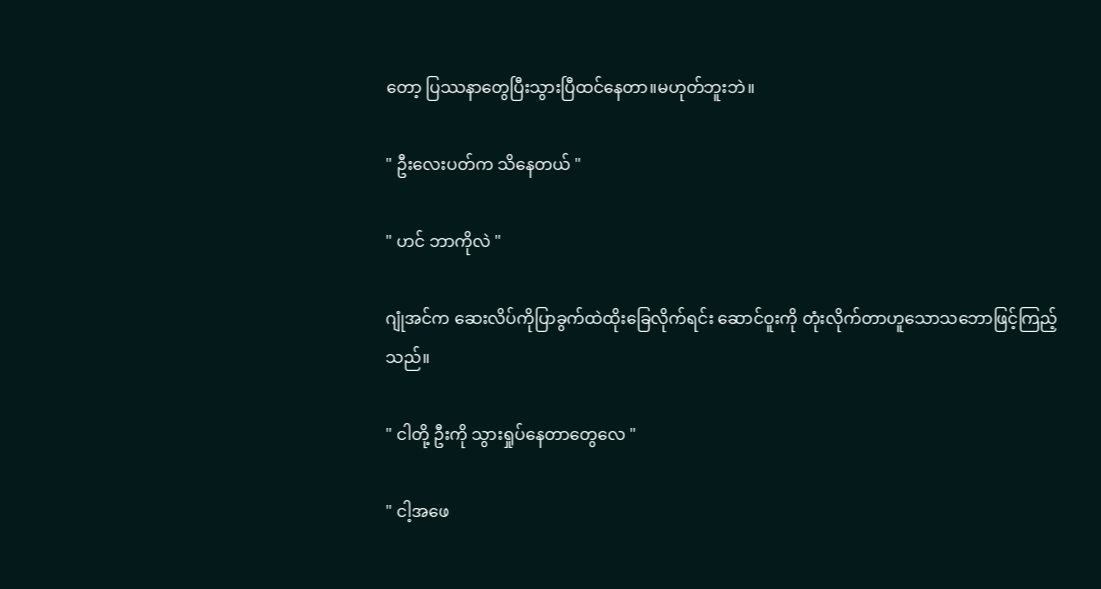တော့ ပြဿနာတွေပြီးသွားပြီထင်နေတာ။မဟုတ်ဘူးဘဲ။

" ဦးလေးပတ်က သိနေတယ် "

" ဟင် ဘာကိုလဲ "

ဂျုံအင်က ဆေးလိပ်ကိုပြာခွက်ထဲထိုးခြေလိုက်ရင်း ဆောင်ဝူးကို တုံးလိုက်တာဟူသောသဘောဖြင့်ကြည့်သည်။

" ငါတို့ ဦးကို သွားရှုပ်နေတာတွေလေ "

" ငါ့အဖေ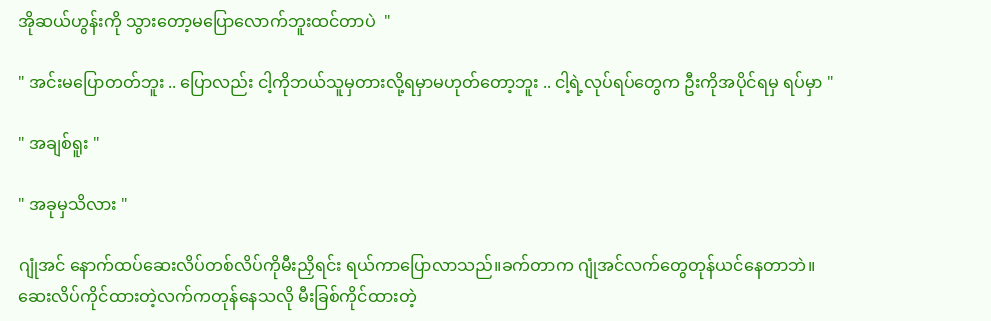အိုဆယ်ဟွန်းကို သွားတော့မပြောလောက်ဘူးထင်တာပဲ  "

" အင်းမပြောတတ်ဘူး .. ပြောလည်း ငါ့ကိုဘယ်သူမှတားလို့ရမှာမဟုတ်တော့ဘူး .. ငါ့ရဲ့လုပ်ရပ်တွေက ဦးကိုအပိုင်ရမှ ရပ်မှာ "

" အချစ်ရူး "

" အခုမှသိလား "

ဂျုံအင် နောက်ထပ်ဆေးလိပ်တစ်လိပ်ကိုမီးညှိရင်း ရယ်ကာပြောလာသည်။ခက်တာက ဂျုံအင်လက်တွေတုန်ယင်နေတာဘဲ။ဆေးလိပ်ကိုင်ထားတဲ့လက်ကတုန်နေသလို မီးခြစ်ကိုင်ထားတဲ့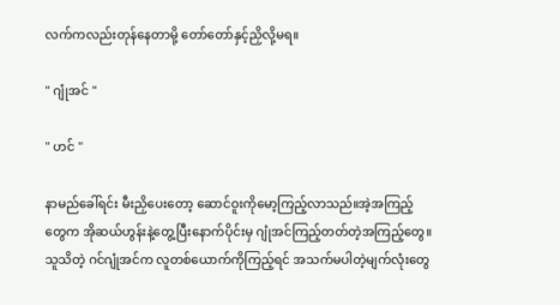လက်ကလည်းတုန်နေတာမို့ တော်တော်နှင့်ညှိလို့မရ။

" ဂျုံအင် "

" ဟင် "

နာမည်ခေါ်ရင်း မီးညှိပေးတော့ ဆောင်ဝူးကိုမော့ကြည့်လာသည်။အဲ့အကြည့်တွေက အိုဆယ်ဟွန်းနဲ့တွေ့ပြီးနောက်ပိုင်းမှ ဂျုံအင်ကြည့်တတ်တဲ့အကြည့်တွေ။သူသိတဲ့ ဂင်ဂျုံအင်က လူတစ်ယောက်ကိုကြည့်ရင် အသက်မပါတဲ့မျက်လုံးတွေ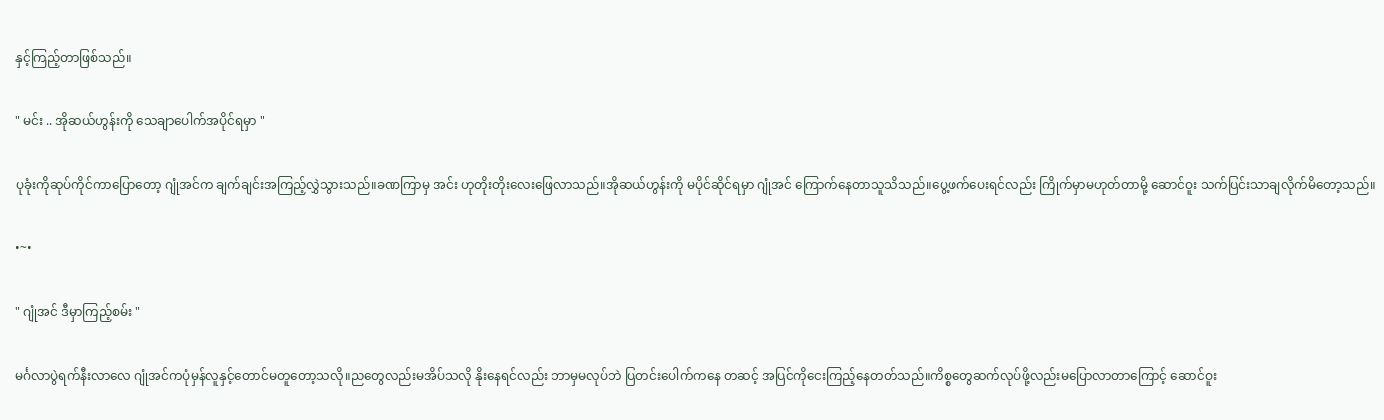နှင့်ကြည့်တာဖြစ်သည်။

" မင်း .. အိုဆယ်ဟွန်းကို သေချာပေါက်အပိုင်ရမှာ "

ပုခုံးကိုဆုပ်ကိုင်ကာပြောတော့ ဂျုံအင်က ချက်ချင်းအကြည့်လွှဲသွားသည်။ခဏကြာမှ အင်း ဟုတိုးတိုးလေးဖြေလာသည်။အိုဆယ်ဟွန်းကို မပိုင်ဆိုင်ရမှာ ဂျုံအင် ကြောက်နေတာသူသိသည်။ပွေ့ဖက်ပေးရင်လည်း ကြိုက်မှာမဟုတ်တာမို့ ဆောင်ဝူး သက်ပြင်းသာချလိုက်မိတော့သည်။

•~•

" ဂျုံအင် ဒီမှာကြည့်စမ်း "

မင်္ဂလာပွဲရက်နီးလာလေ ဂျုံအင်ကပုံမှန်လူနှင့်တောင်မတူတော့သလို။ညတွေလည်းမအိပ်သလို နိုးနေရင်လည်း ဘာမှမလုပ်ဘဲ ပြတင်းပေါက်ကနေ တဆင့် အပြင်ကိုငေးကြည့်နေတတ်သည်။ကိစ္စတွေဆက်လုပ်ဖို့လည်းမပြောလာတာကြောင့် ဆောင်ဝူး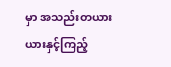မှာ အသည်းတယားယားနှင့်ကြည့်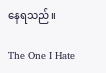နေရသည်။

The One I Hate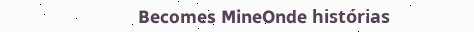Becomes MineOnde histórias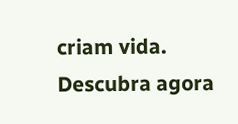criam vida. Descubra agora